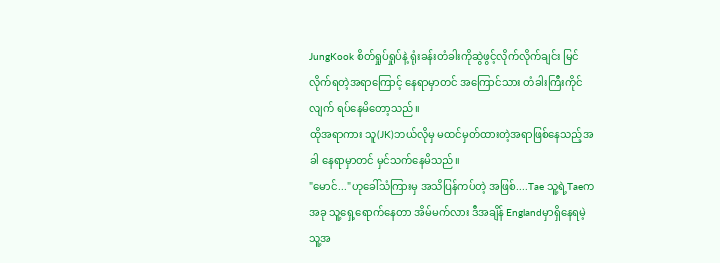JungKook စိတ်ရှုပ်ရှုပ်နဲ့ ရုံးခန်းတံခါးကိုဆွဲဖွင့်လိုက်လိုက်ချင်း မြင်လိုက်ရတဲ့အရာကြောင့် နေရာမှာတင် အကြောင်သား တံခါးကြီးကိုင်လျက် ရပ်နေမိတော့သည်။
ထိုအရာကား သူ(JK)ဘယ်လိုမှ မထင်မှတ်ထားတဲ့အရာဖြစ်နေသည့်အခါ နေရာမှာတင် မှင်သက်နေမိသည်။
"မောင်..."ဟုခေါ်သံကြားမှ အသိပြန်ကပ်တဲ့ အဖြစ်....Tae သူ့ရဲ့Taeက အခု သူ့ရှေ့ရောက်နေတာ အိမ်မက်လား ဒီအချိန် Englandမှာရှိနေရမဲ့ သူ့အ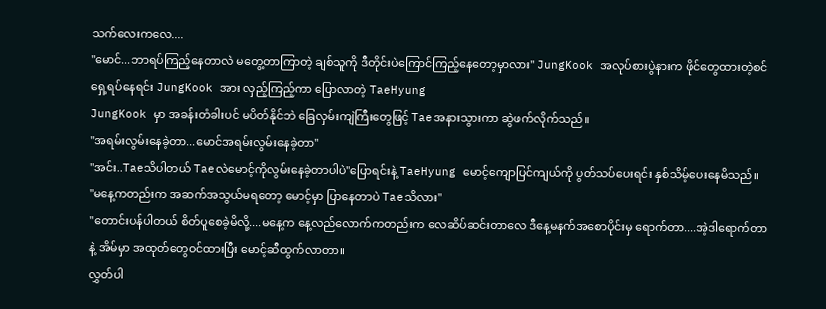သက်လေးကလေ....
"မောင်...ဘာရပ်ကြည့်နေတာလဲ မတွေ့တာကြာတဲ့ ချစ်သူကို ဒီတိုင်းပဲကြောင်ကြည့်နေတော့မှာလား" JungKook အလုပ်စားပွဲနားက ဖိုင်တွေထားတဲ့စင်ရှေ့ရပ်နေရင်း JungKook အား လှည့်ကြည့်ကာ ပြောလာတဲ့ TaeHyung
JungKook မှာ အခန်းတံခါးပင် မပိတ်နိုင်ဘဲ ခြေလှမ်းကျဲကြီးတွေဖြင့် Taeအနားသွားကာ ဆွဲဖက်လိုက်သည်။
"အရမ်းလွမ်းနေခဲ့တာ...မောင်အရမ်းလွမ်းနေခဲ့တာ"
"အင်း..Taeသိပါတယ် Taeလဲမောင့်ကိုလွမ်းနေခဲ့တာပါပဲ"ပြောရင်းနဲ့ TaeHyung မောင့်ကျောပြင်ကျယ်ကို ပွတ်သပ်ပေးရင်း နှစ်သိမ့်ပေးနေမိသည်။
"မနေ့ကတည်းက အဆက်အသွယ်မရတော့ မောင့်မှာ ပြာနေတာပဲ Taeသိလား"
"တောင်းပန်ပါတယ် စိတ်ပူစေခဲ့မိလို့....မနေ့က နေ့လည်လောက်ကတည်းက လေဆိပ်ဆင်းတာလေ ဒီနေ့မနက်အစောပိုင်းမှ ရောက်တာ....အဲ့ဒါရောက်တာနဲ့ အိမ်မှာ အထုတ်တွေဝင်ထားပြီး မောင့်ဆီထွက်လာတာ။
လွှတ်ပါ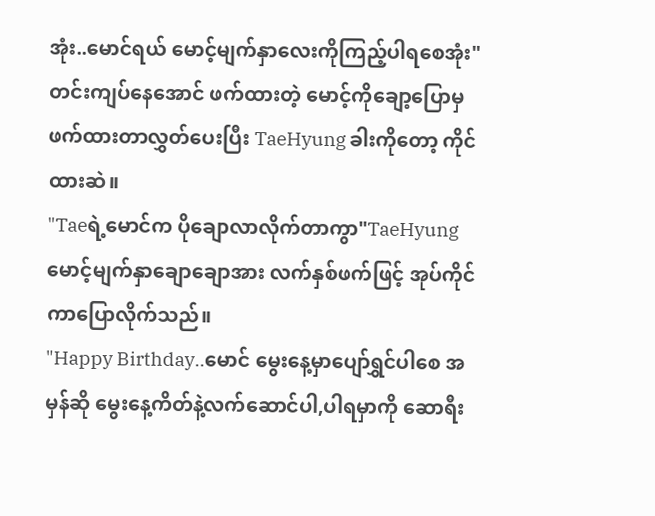အုံး..မောင်ရယ် မောင့်မျက်နှာလေးကိုကြည့်ပါရစေအုံး" တင်းကျပ်နေအောင် ဖက်ထားတဲ့ မောင့်ကိုချော့ပြောမှ ဖက်ထားတာလွှတ်ပေးပြီး TaeHyung ခါးကိုတော့ ကိုင်ထားဆဲ။
"Taeရဲ့မောင်က ပိုချောလာလိုက်တာကွာ"TaeHyung မောင့်မျက်နှာချောချောအား လက်နှစ်ဖက်ဖြင့် အုပ်ကိုင်ကာပြောလိုက်သည်။
"Happy Birthday..မောင် မွေးနေ့မှာပျော်ရွှင်ပါစေ အမှန်ဆို မွေးနေ့ကိတ်နဲ့လက်ဆောင်ပါ,ပါရမှာကို ဆောရီး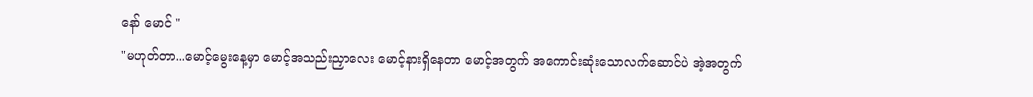နော် မောင် "
"မဟုတ်တာ...မောင့်မွေးနေ့မှာ မောင့်အသည်းညှာလေး မောင့်နားရှိနေတာ မောင့်အတွက် အကောင်းဆုံးသောလက်ဆောင်ပဲ အဲ့အတွက်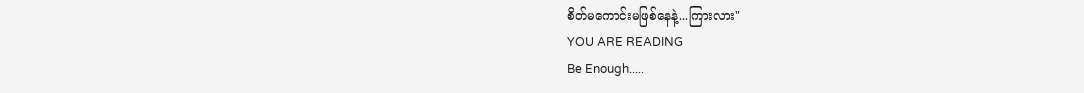စိတ်မကောင်းမဖြစ်နေနဲ့...ကြားလား"
YOU ARE READING
Be Enough.....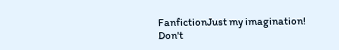FanfictionJust my imagination! Don't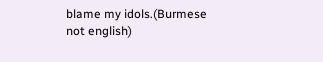blame my idols.(Burmese not english)